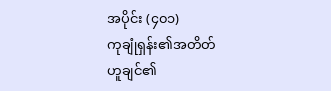အပိုင်း (၄၀၁)
ကုချုံရှန်း၏အတိတ်
ဟူချင်၏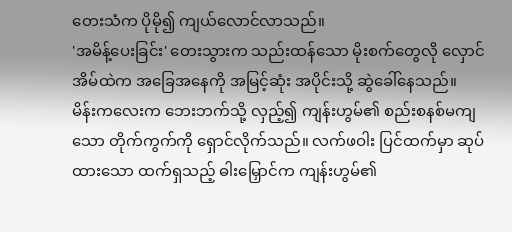တေးသံက ပိုမို၍ ကျယ်လောင်လာသည်။
'အမိန့်ပေးခြင်း' တေးသွားက သည်းထန်သော မိုးစက်တွေလို လှောင်အိမ်ထဲက အခြေအနေကို အမြင့်ဆုံး အပိုင်းသို့ ဆွဲခေါ်နေသည်။
မိန်းကလေးက ဘေးဘက်သို့ လှည့်၍ ကျန်းဟွမ်၏ စည်းစနစ်မကျသော တိုက်ကွက်ကို ရှောင်လိုက်သည်။ လက်ဖဝါး ပြင်ထက်မှာ ဆုပ်ထားသော ထက်ရှသည့် ဓါးမြှောင်က ကျန်းဟွမ်၏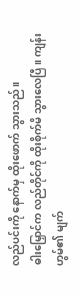လည်ပင်းကို နောက်မှ ထိုးဖောက် သွားသည်။
ဓါးမြှောင်က လည်တိုင်ကို ထိုးစိုက်မိ သွားလေပြီ။ ကျန်းဟွမ်၏ မျက်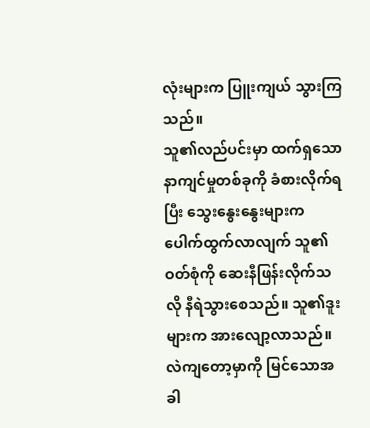လုံးများက ပြူးကျယ် သွားကြသည်။
သူ၏လည်ပင်းမှာ ထက်ရှသော နာကျင်မှုတစ်ခုကို ခံစားလိုက်ရပြီး သွေးနွေးနွေးများက ပေါက်ထွက်လာလျက် သူ၏ဝတ်စုံကို ဆေးနီဖြန်းလိုက်သလို နီရဲသွားစေသည်။ သူ၏ဒူးများက အားလျော့လာသည်။
လဲကျတော့မှာကို မြင်သောအခါ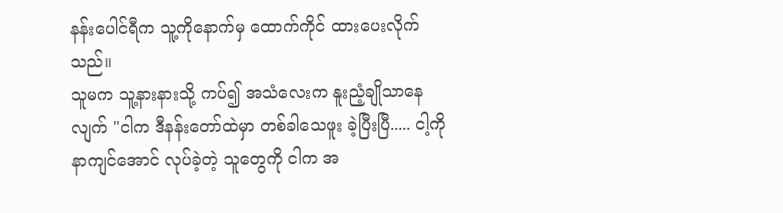နန်းပေါင်ရီက သူ့ကိုနောက်မှ ထောက်ကိုင် ထားပေးလိုက်သည်။
သူမက သူ့နားနားသို့ ကပ်၍ အသံလေးက နူးညံ့ချိုသာနေလျက် "ငါက ဒီနန်းတော်ထဲမှာ တစ်ခါသေဖူး ခဲ့ပြီးပြီ..... ငါ့ကိုနာကျင်အောင် လုပ်ခဲ့တဲ့ သူတွေကို ငါက အ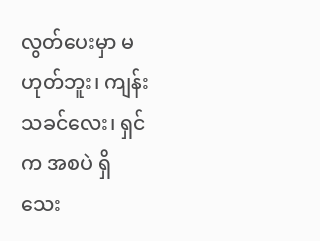လွတ်ပေးမှာ မဟုတ်ဘူး၊ ကျန်းသခင်လေး၊ ရှင်က အစပဲ ရှိသေး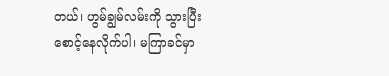တယ်၊ ဟွမ်ချွမ်လမ်းကို သွားပြီး စောင့်နေလိုက်ပါ၊ မကြာခင်မှာ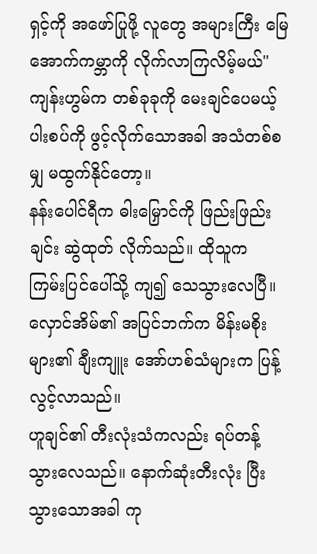ရှင့်ကို အဖော်ပြုဖို့ လူတွေ အများကြီး မြေအောက်ကမ္ဘာကို လိုက်လာကြလိမ့်မယ်"
ကျန်းဟွမ်က တစ်ခုခုကို မေးချင်ပေမယ့် ပါးစပ်ကို ဖွင့်လိုက်သောအခါ အသံတစ်စမျှ မထွက်နိုင်တော့။
နန်းပေါင်ရီက ဓါးမြှောင်ကို ဖြည်းဖြည်းချင်း ဆွဲထုတ် လိုက်သည်။ ထိုသူက ကြမ်းပြင်ပေါ်သို့ ကျ၍ သေသွားလေပြီ။
လှောင်အိမ်၏ အပြင်ဘက်က မိန်းမစိုးများ၏ ချီးကျူး အော်ဟစ်သံများက ပြန့်လွင့်လာသည်။
ဟူချင်၏ တီးလုံးသံကလည်း ရပ်တန့် သွားလေသည်။ နောက်ဆုံးတီးလုံး ပြီးသွားသောအခါ ကု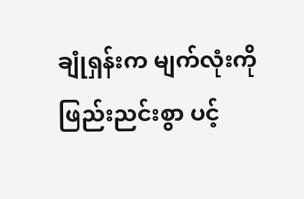ချုံရှန်းက မျက်လုံးကို ဖြည်းညင်းစွာ ပင့်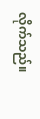လိုက်သည်။